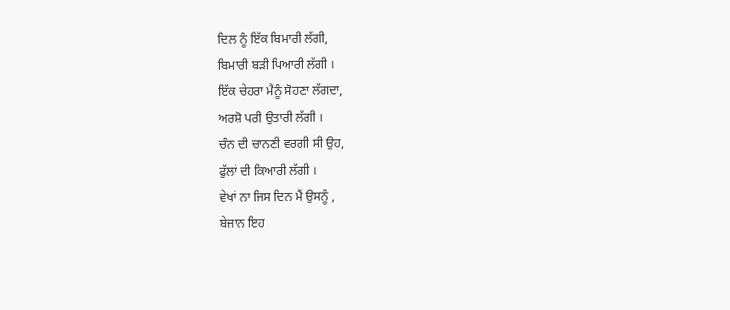ਦਿਲ ਨੂੰ ਇੱਕ ਬਿਮਾਰੀ ਲੱਗੀ,
ਬਿਮਾਰੀ ਬੜੀ ਪਿਆਰੀ ਲੱਗੀ ।
ਇੱਕ ਚੇਹਰਾ ਮੈਨੂੰ ਸੋਹਣਾ ਲੱਗਦਾ,
ਅਰਸ਼ੋ ਪਰੀ ਉਤਾਰੀ ਲੱਗੀ ।
ਚੰਨ ਦੀ ਚਾਨਣੀ ਵਰਗੀ ਸੀ ਉਹ,
ਫੁੱਲਾਂ ਦੀ ਕਿਆਰੀ ਲੱਗੀ ।
ਵੇਖਾਂ ਨਾ ਜਿਸ ਦਿਨ ਮੈਂ ਉਸਨੂੰ ,
ਬੇਜਾਨ ਇਹ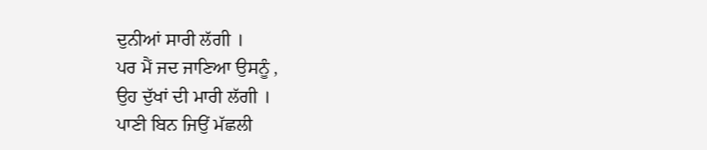ਦੁਨੀਆਂ ਸਾਰੀ ਲੱਗੀ ।
ਪਰ ਮੈਂ ਜਦ ਜਾਣਿਆ ਉਸਨੂੰ ,
ਉਹ ਦੁੱਖਾਂ ਦੀ ਮਾਰੀ ਲੱਗੀ ।
ਪਾਣੀ ਬਿਨ ਜਿਉਂ ਮੱਛਲੀ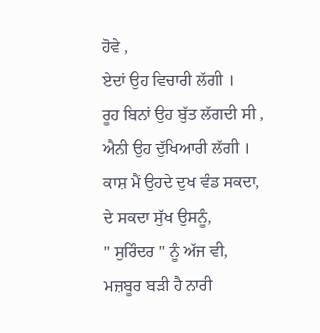ਹੋਵੇ ,
ਏਦਾਂ ਉਹ ਵਿਚਾਰੀ ਲੱਗੀ ।
ਰੂਹ ਬਿਨਾਂ ਉਹ ਬੁੱਤ ਲੱਗਦੀ ਸੀ ,
ਐਨੀ ਉਹ ਦੁੱਖਿਆਰੀ ਲੱਗੀ ।
ਕਾਸ਼ ਮੈਂ ਉਹਦੇ ਦੁਖ ਵੰਡ ਸਕਦਾ,
ਦੇ ਸਕਦਾ ਸੁੱਖ ਉਸਨੂੰ,
" ਸੁਰਿੰਦਰ " ਨੂੰ ਅੱਜ ਵੀ,
ਮਜ਼ਬੂਰ ਬੜੀ ਹੈ ਨਾਰੀ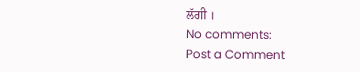ਲੱਗੀ ।
No comments:
Post a Comment